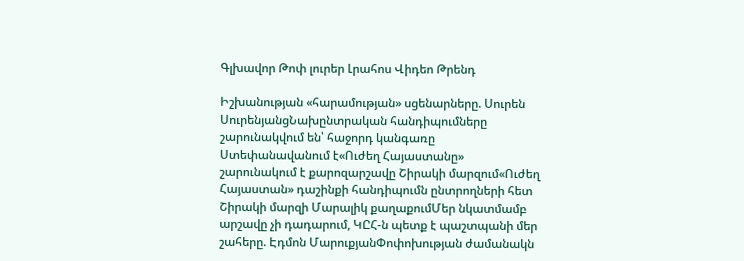Գլխավոր Թոփ լուրեր Լրահոս Վիդեո Թրենդ

Իշխանության «հարամության» սցենարները. Սուրեն ՍուրենյանցՆախընտրական հանդիպումները շարունակվում են՝ հաջորդ կանգառը Ստեփանավանում է«Ուժեղ Հայաստանը» շարունակում է քարոզարշավը Շիրակի մարզում«Ուժեղ Հայաստան» դաշինքի հանդիպումն ընտրողների հետ Շիրակի մարզի Մարալիկ քաղաքումՄեր նկատմամբ արշավը չի դադարում, ԿԸՀ-ն պետք է պաշտպանի մեր շահերը. Էդմոն ՄարուքյանՓոփոխության ժամանակն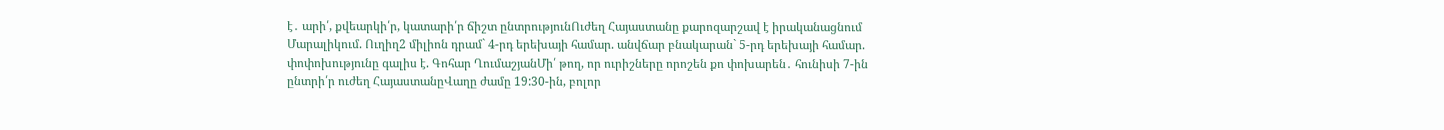է․ արի՛, քվեարկի՛ր, կատարի՛ր ճիշտ ընտրությունՈւժեղ Հայաստանը քարոզարշավ է իրականացնում Մարալիկում. Ուղիղ2 միլիոն դրամ` 4-րդ երեխայի համար. անվճար բնակարան` 5-րդ երեխայի համար. փոփոխությունը գալիս է. Գոհար ՂումաշյանՄի՛ թող, որ ուրիշները որոշեն քո փոխարեն․ հունիսի 7-ին ընտրի՛ր ուժեղ ՀայաստանըՎաղը ժամը 19:30-ին, բոլոր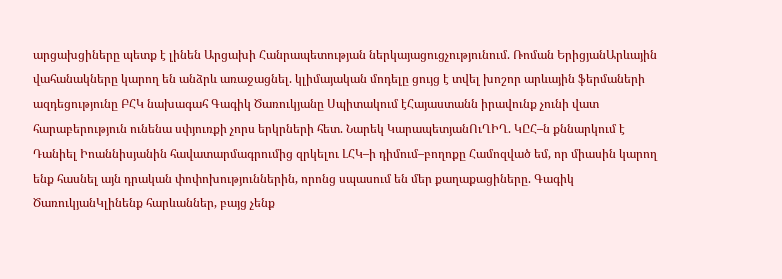արցախցիները պետք է լինեն Արցախի Հանրապետության ներկայացուցչությունում. Ռոման ԵրիցյանԱրևային վահանակները կարող են անձրև առաջացնել. կլիմայական մոդելը ցույց է տվել խոշոր արևային ֆերմաների ազդեցությունը ԲՀԿ նախագահ Գագիկ Ծառուկյանը Սպիտակում էՀայաստանն իրավունք չունի վատ հարաբերություն ունենա սփյուռքի չորս երկրների հետ. Նարեկ ԿարապետյանՈւՂԻՂ. ԿԸՀ–ն քննարկում է Դանիել Իոաննիսյանին հավատարմագրումից զրկելու ԼՀԿ–ի դիմում–բողոքը Համոզված եմ, որ միասին կարող ենք հասնել այն դրական փոփոխություններին, որոնց սպասում են մեր քաղաքացիները. Գագիկ ԾառուկյանԿլինենք հարևաններ, բայց չենք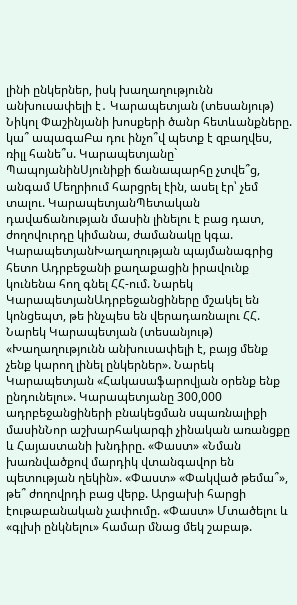լինի ընկերներ, իսկ խաղաղությունն անխուսափելի է․ Կարապետյան (տեսանյութ) Նիկոլ Փաշինյանի խոսքերի ծանր հետևանքները. կա՞ ապագաԲա դու ինչո՞վ պետք է զբաղվես, ռիլլ հանե՞ս. Կարապետյանը` ՊապոյանինՍյունիքի ճանապարհը չտվե՞ց, անգամ Մեղրիում հարցրել էին, ասել էր՝ չեմ տալու. ԿարապետյանՊետական դավաճանության մասին լինելու է բաց դատ, ժողովուրդը կիմանա, ժամանակը կգա. ԿարապետյանԽաղաղության պայմանագրից հետո Ադրբեջանի քաղաքացին իրավունք կունենա հող գնել ՀՀ-ում. Նարեկ ԿարապետյանԱդրբեջանցիները մշակել են կոնցեպտ, թե ինչպես են վերադառնալու ՀՀ. Նարեկ Կարապետյան (տեսանյութ) «Խաղաղությունն անխուսափելի է, բայց մենք չենք կարող լինել ընկերներ». Նարեկ Կարապետյան «Հակասաֆարովյան օրենք ենք ընդունելու». Կարապետյանը 300,000 ադրբեջանցիների բնակեցման սպառնալիքի մասինՆոր աշխարհակարգի չինական առանցքը և Հայաստանի խնդիրը. «Փաստ» «Նման խառնվածքով մարդիկ վտանգավոր են պետության ղեկին». «Փաստ» «Փակված թեմա՞», թե՞ ժողովրդի բաց վերք. Արցախի հարցի էութաբանական չափումը. «Փաստ» Մտածելու և «գլխի ընկնելու» համար մնաց մեկ շաբաթ.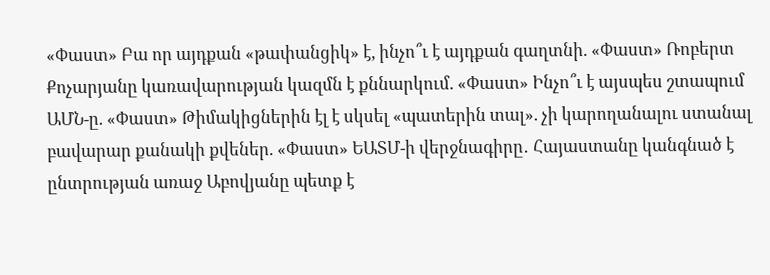«Փաստ» Բա որ այդքան «թափանցիկ» է, ինչո՞ւ է այդքան գաղտնի. «Փաստ» Ռոբերտ Քոչարյանը կառավարության կազմն է քննարկում. «Փաստ» Ինչո՞ւ է այսպես շտապում ԱՄՆ-ը. «Փաստ» Թիմակիցներին էլ է սկսել «պատերին տալ». չի կարողանալու ստանալ բավարար քանակի քվեներ. «Փաստ» ԵԱՏՄ-ի վերջնագիրը․ Հայաստանը կանգնած է ընտրության առաջ Աբովյանը պետք է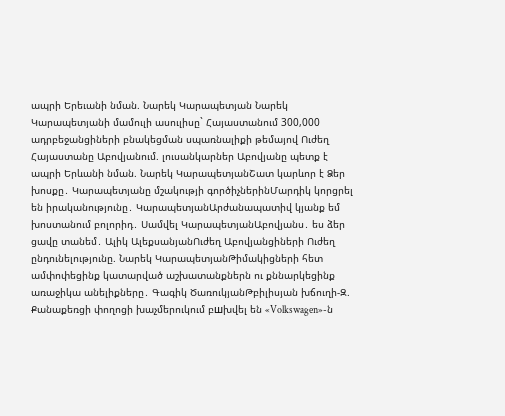ապրի Երեւանի նման. Նարեկ Կարապետյան Նարեկ Կարապետյանի մամուլի ասուլիսը` Հայաստանում 300,000 ադրբեջանցիների բնակեցման սպառնալիքի թեմայով Ուժեղ Հայաստանը Աբովյանում. լուսանկարներ Աբովյանը պետք է ապրի Երևանի նման. Նարեկ ԿարապետյանՇատ կարևոր է Ձեր խոսքը․ Կարապետյանը մշակությի գործիչներինՄարդիկ կորցրել են իրականությունը․ ԿարապետյանԱրժանապատիվ կյանք եմ խոստանում բոլորիդ․ Սամվել ԿարապետյանԱբովյանս․ ես ձեր ցավը տանեմ․ Ալիկ ԱլեքսանյանՈւժեղ Աբովյանցիների Ուժեղ ընդունելությունը. Նարեկ ԿարապետյանԹիմակիցների հետ ամփոփեցինք կատարված աշխատանքներն ու քննարկեցինք առաջիկա անելիքները․ Գագիկ ԾառուկյանԹբիլիսյան խճուղի-Զ. Քանաքեռցի փողոցի խաչմերուկում բшխվել են «Volkswagen»-ն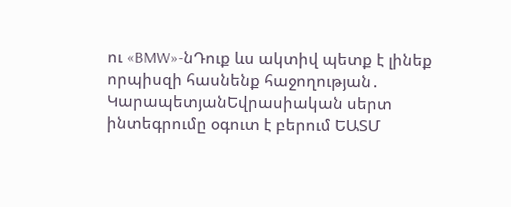ու «BMW»-նԴուք ևս ակտիվ պետք է լինեք որպիսզի հասնենք հաջողության․ ԿարապետյանԵվրասիական սերտ ինտեգրումը օգուտ է բերում ԵԱՏՄ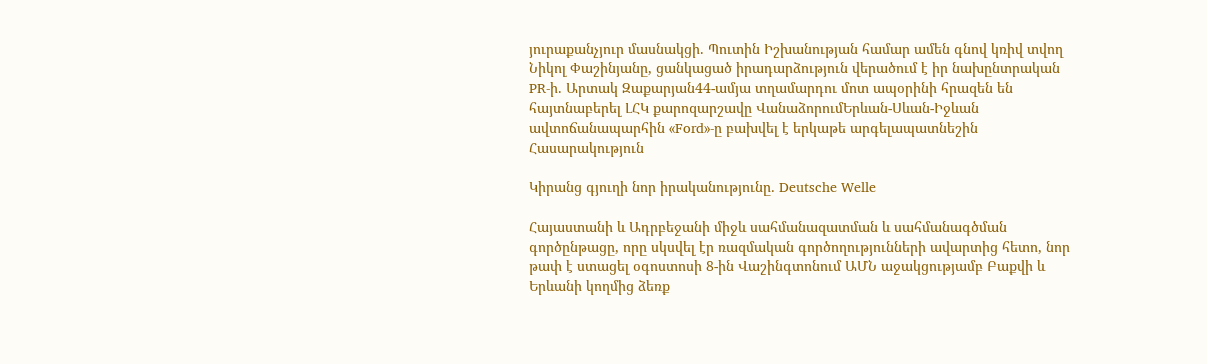յուրաքանչյուր մասնակցի. Պուտին Իշխանության համար ամեն գնով կռիվ տվող Նիկոլ Փաշինյանը, ցանկացած իրադարձություն վերածում է իր նախընտրական PR-ի. Արտակ Զաքարյան44-ամյա տղամարդու մոտ ապօրինի հրազեն են հայտնաբերել ԼՀԿ քարոզարշավը ՎանաձորումԵրևան-Սևան-Իջևան ավտոճանապարհին «Ford»-ը բախվել է երկաթե արգելապատնեշին
Հասարակություն

Կիրանց գյուղի նոր իրականությունը․ Deutsche Welle

Հայաստանի և Ադրբեջանի միջև սահմանազատման և սահմանագծման գործընթացը, որը սկսվել էր ռազմական գործողությունների ավարտից հետո, նոր թափ է ստացել օգոստոսի 8-ին Վաշինգտոնում ԱՄՆ աջակցությամբ Բաքվի և Երևանի կողմից ձեռք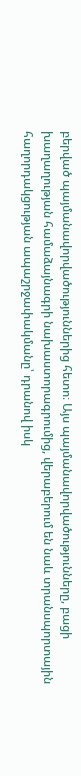բերված պայմանավորվածություններից հետո։ Այս պայմանավորվածությունները, բացի խաղաղության համաձայնագրի նախաստորագրումից, վերաբերում են նաև տրանսպորտային հաղորդակցության ապաշրջափակմանը՝ դրանով իսկ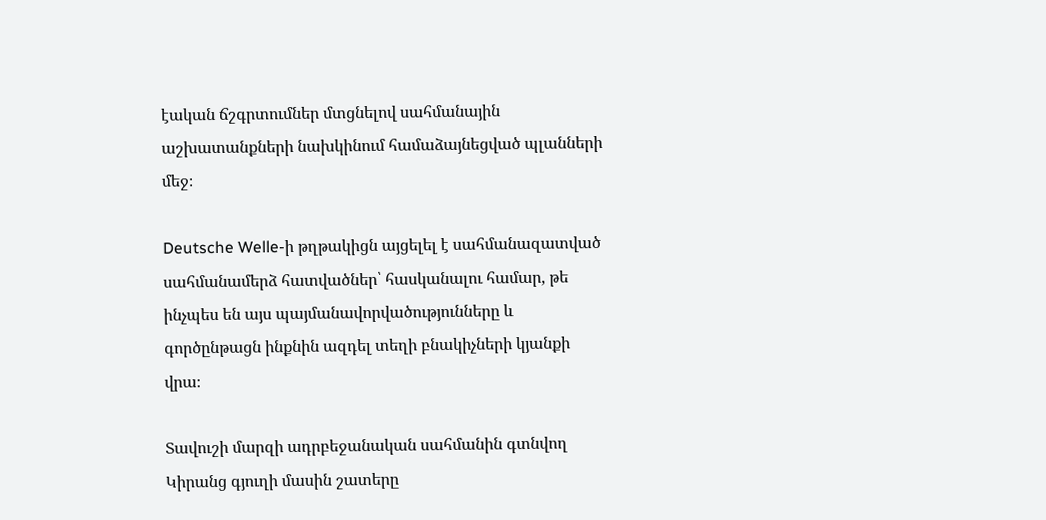էական ճշգրտումներ մտցնելով սահմանային աշխատանքների նախկինում համաձայնեցված պլանների մեջ։

Deutsche Welle-ի թղթակիցն այցելել է սահմանազատված սահմանամերձ հատվածներ՝ հասկանալու համար, թե ինչպես են այս պայմանավորվածությունները և գործընթացն ինքնին ազդել տեղի բնակիչների կյանքի վրա։

Տավուշի մարզի ադրբեջանական սահմանին գտնվող Կիրանց գյուղի մասին շատերը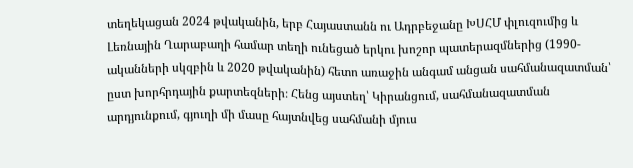տեղեկացան 2024 թվականին, երբ Հայաստանն ու Ադրբեջանը ԽՍՀՄ փլուզումից և Լեռնային Ղարաբաղի համար տեղի ունեցած երկու խոշոր պատերազմներից (1990-ականների սկզբին և 2020 թվականին) հետո առաջին անգամ անցան սահմանազատման՝ ըստ խորհրդային քարտեզների։ Հենց այստեղ՝ Կիրանցում, սահմանազատման արդյունքում, գյուղի մի մասը հայտնվեց սահմանի մյուս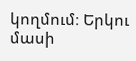կողմում։ Երկու մասի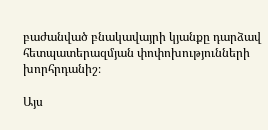բաժանված բնակավայրի կյանքը դարձավ հետպատերազմյան փոփոխությունների խորհրդանիշ։

Այս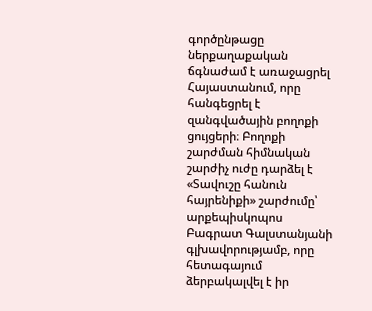գործընթացը ներքաղաքական ճգնաժամ է առաջացրել Հայաստանում, որը հանգեցրել է զանգվածային բողոքի ցույցերի։ Բողոքի շարժման հիմնական շարժիչ ուժը դարձել է «Տավուշը հանուն հայրենիքի» շարժումը՝ արքեպիսկոպոս Բագրատ Գալստանյանի գլխավորությամբ, որը հետագայում ձերբակալվել է իր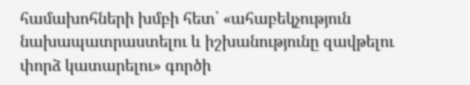համախոհների խմբի հետ՝ «ահաբեկչություն նախապատրաստելու և իշխանությունը զավթելու փորձ կատարելու» գործի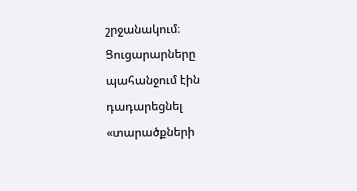շրջանակում։ Ցուցարարները պահանջում էին դադարեցնել «տարածքների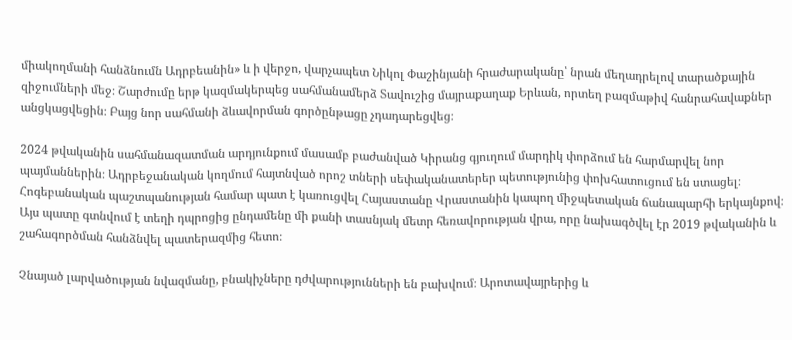միակողմանի հանձնումն Ադրբեանին» և ի վերջո, վարչապետ Նիկոլ Փաշինյանի հրաժարականը՝ նրան մեղադրելով տարածքային զիջումների մեջ։ Շարժումը երթ կազմակերպեց սահմանամերձ Տավուշից մայրաքաղաք Երևան, որտեղ բազմաթիվ հանրահավաքներ անցկացվեցին։ Բայց նոր սահմանի ձևավորման գործընթացը չդադարեցվեց։

2024 թվականին սահմանազատման արդյունքում մասամբ բաժանված Կիրանց գյուղում մարդիկ փորձում են հարմարվել նոր պայմաններին։ Ադրբեջանական կողմում հայտնված որոշ տների սեփականատերեր պետությունից փոխհատուցում են ստացել։ Հոգեբանական պաշտպանության համար պատ է կառուցվել Հայաստանը Վրաստանին կապող միջպետական ճանապարհի երկայնքով։ Այս պատը գտնվում է տեղի դպրոցից ընդամենը մի քանի տասնյակ մետր հեռավորության վրա, որը նախագծվել էր 2019 թվականին և շահագործման հանձնվել պատերազմից հետո։

Չնայած լարվածության նվազմանը, բնակիչները դժվարությունների են բախվում։ Արոտավայրերից և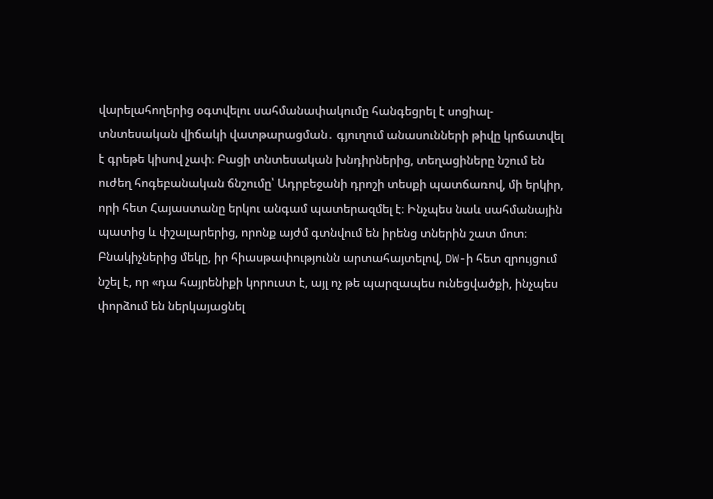վարելահողերից օգտվելու սահմանափակումը հանգեցրել է սոցիալ-տնտեսական վիճակի վատթարացման․ գյուղում անասունների թիվը կրճատվել է գրեթե կիսով չափ։ Բացի տնտեսական խնդիրներից, տեղացիները նշում են ուժեղ հոգեբանական ճնշումը՝ Ադրբեջանի դրոշի տեսքի պատճառով, մի երկիր, որի հետ Հայաստանը երկու անգամ պատերազմել է։ Ինչպես նաև սահմանային պատից և փշալարերից, որոնք այժմ գտնվում են իրենց տներին շատ մոտ։ Բնակիչներից մեկը, իր հիասթափությունն արտահայտելով, DW-ի հետ զրույցում նշել է, որ «դա հայրենիքի կորուստ է, այլ ոչ թե պարզապես ունեցվածքի, ինչպես փորձում են ներկայացնել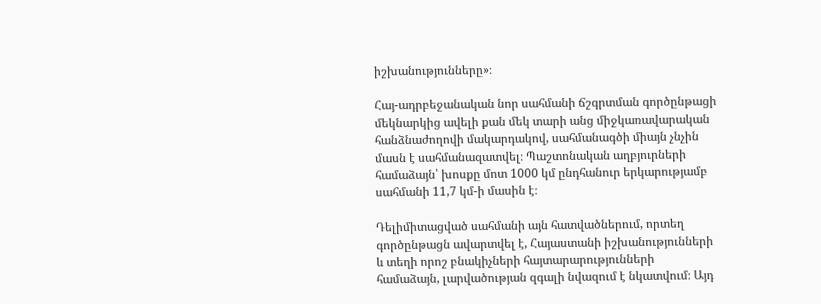իշխանությունները»։

Հայ-ադրբեջանական նոր սահմանի ճշգրտման գործընթացի մեկնարկից ավելի քան մեկ տարի անց միջկառավարական հանձնաժողովի մակարդակով, սահմանագծի միայն չնչին մասն է սահմանազատվել։ Պաշտոնական աղբյուրների համաձայն՝ խոսքը մոտ 1000 կմ ընդհանուր երկարությամբ սահմանի 11,7 կմ-ի մասին է։

Դելիմիտացված սահմանի այն հատվածներում, որտեղ գործընթացն ավարտվել է, Հայաստանի իշխանությունների և տեղի որոշ բնակիչների հայտարարությունների համաձայն, լարվածության զգալի նվազում է նկատվում։ Այդ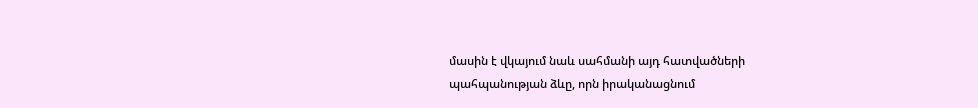մասին է վկայում նաև սահմանի այդ հատվածների պահպանության ձևը, որն իրականացնում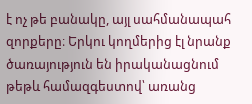է ոչ թե բանակը, այլ սահմանապահ զորքերը։ Երկու կողմերից էլ նրանք ծառայություն են իրականացնում թեթև համազգեստով՝ առանց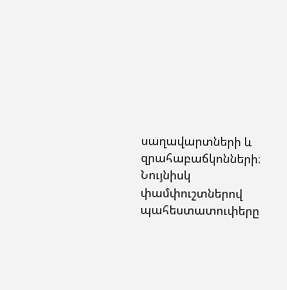սաղավարտների և զրահաբաճկոնների։ Նույնիսկ փամփուշտներով պահեստատուփերը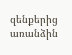զենքերից առանձին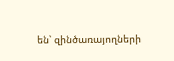են՝ զինծառայողների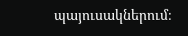պայուսակներում։